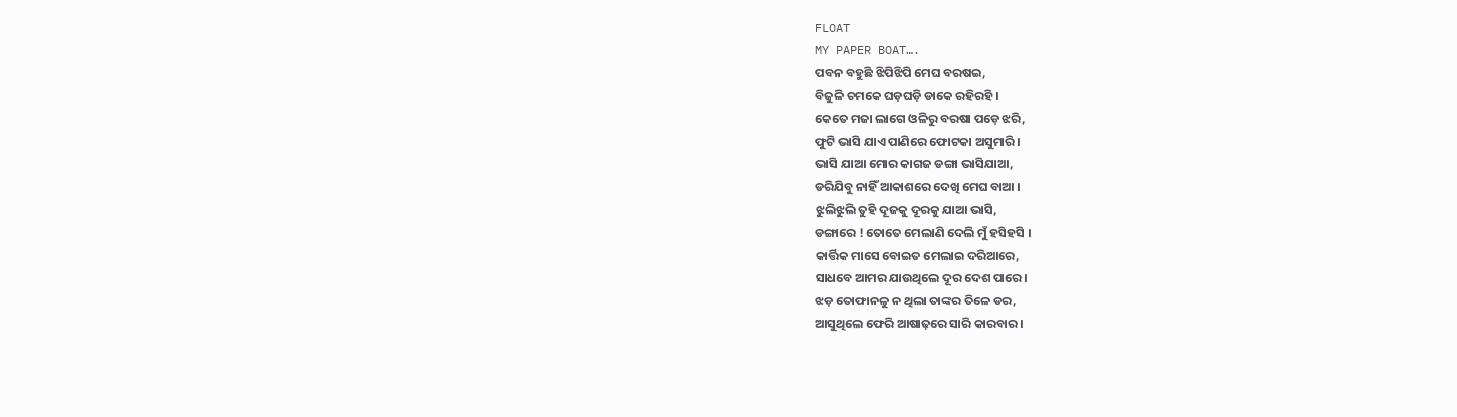FLOAT
MY PAPER BOAT….
ପବନ ବହୁଛି ଝିପିଝିପି ମେଘ ବରଷଇ,
ବିଜୁଳି ଚମକେ ଘଡ଼ଘଡ଼ି ଡାକେ ରହିରହି ।
କେତେ ମଜା ଲାଗେ ଓଳିରୁ ବରଷା ପଡ଼େ ଝରି,
ଫୁଟି ଭାସି ଯାଏ ପାଣିରେ ଫୋଟକା ଅସୁମାରି ।
ଭାସି ଯାଆ ମୋର କାଗଜ ଡଙ୍ଗା ଭାସିଯାଆ,
ଡରିଯିବୁ ନାହିଁ ଆକାଶରେ ଦେଖି ମେଘ ବାଆ ।
ଝୁଲିଝୁଲି ତୁହି ଦୂଜକୁ ଦୂରକୁ ଯାଆ ଭାସି,
ଡଙ୍ଗାରେ ! ତୋତେ ମେଲାଣି ଦେଲି ମୁଁ ହସିହସି ।
କାର୍ତ୍ତିକ ମାସେ ବୋଇତ ମେଲାଇ ଦରିଆରେ,
ସାଧବେ ଆମର ଯାଉଥିଲେ ଦୂର ଦେଶ ପାରେ।
ଝଡ଼ ତୋଫାନଳୁ ନ ଥିଲା ତାଙ୍କର ତିଳେ ଡର,
ଆସୁଥିଲେ ଫେରି ଆଷାଢ଼ରେ ସାରି କାରବାର ।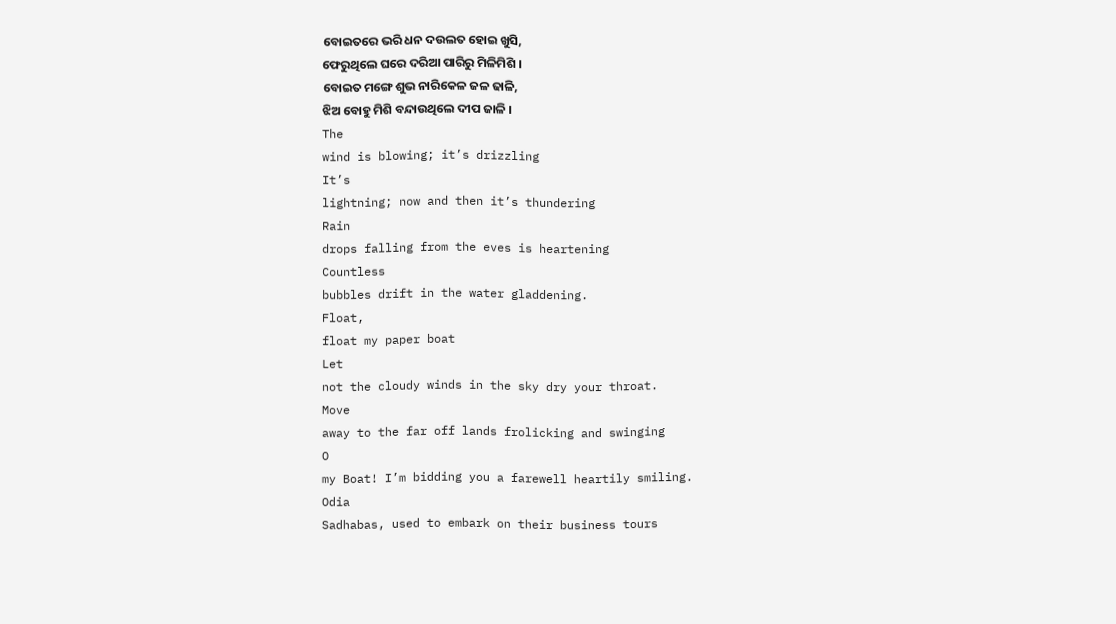ବୋଇତରେ ଭରି ଧନ ଦଉଲତ ହୋଇ ଖୁସି,
ଫେରୁଥିଲେ ଘରେ ଦରିଆ ପାରିରୁ ମିଳିମିଶି ।
ବୋଇତ ମଙ୍ଗେ ଶୁଭ ନାରିକେଳ ଜଳ ଢାଳି,
ଝିଅ ବୋହୁ ମିଶି ବନ୍ଦାଉଥିଲେ ଦୀପ ଜାଳି ।
The
wind is blowing; it’s drizzling
It’s
lightning; now and then it’s thundering
Rain
drops falling from the eves is heartening
Countless
bubbles drift in the water gladdening.
Float,
float my paper boat
Let
not the cloudy winds in the sky dry your throat.
Move
away to the far off lands frolicking and swinging
O
my Boat! I’m bidding you a farewell heartily smiling.
Odia
Sadhabas, used to embark on their business tours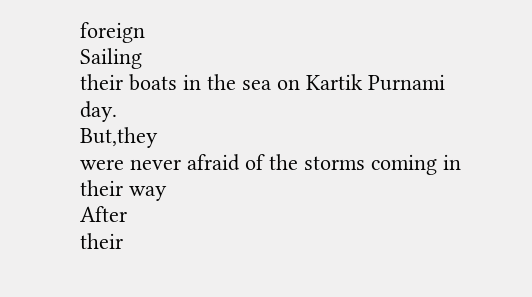foreign
Sailing
their boats in the sea on Kartik Purnami day.
But,they
were never afraid of the storms coming in their way
After
their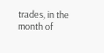trades, in the month of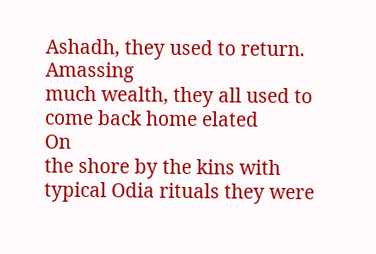Ashadh, they used to return.
Amassing
much wealth, they all used to come back home elated
On
the shore by the kins with typical Odia rituals they were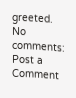greeted.
No comments:
Post a Comment